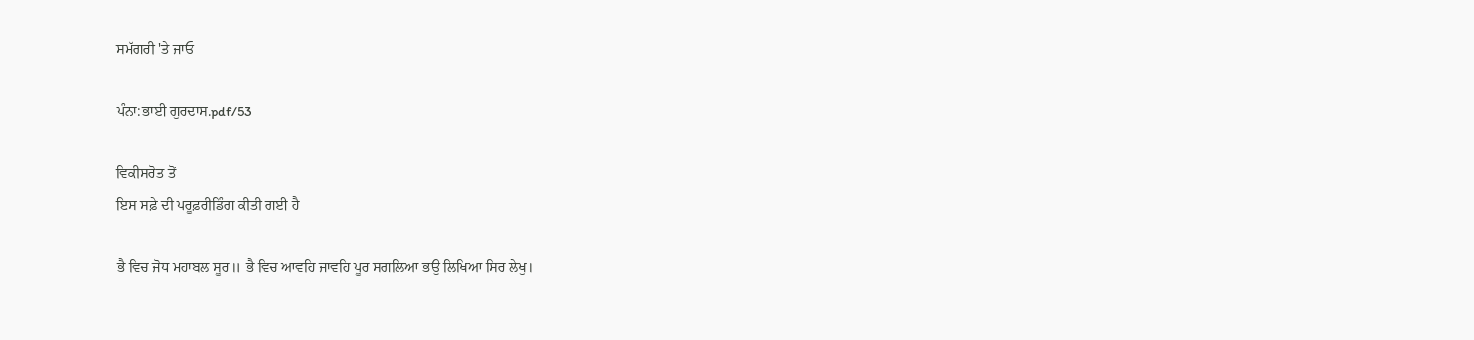ਸਮੱਗਰੀ 'ਤੇ ਜਾਓ

ਪੰਨਾ:ਭਾਈ ਗੁਰਦਾਸ.pdf/53

ਵਿਕੀਸਰੋਤ ਤੋਂ
ਇਸ ਸਫ਼ੇ ਦੀ ਪਰੂਫ਼ਰੀਡਿੰਗ ਕੀਤੀ ਗਈ ਹੈ

ਭੈ ਵਿਚ ਜੋਧ ਮਹਾਬਲ ਸੂਰ॥ ਭੈ ਵਿਚ ਆਵਹਿ ਜਾਵਹਿ ਪੂਰ ਸਗਲਿਆ ਭਉ ਲਿਖਿਆ ਸਿਰ ਲੇਖੁ।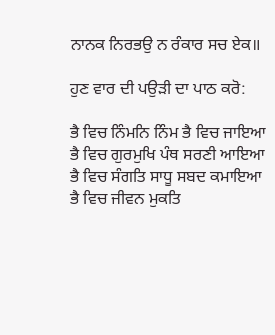ਨਾਨਕ ਨਿਰਭਉ ਨ ਰੰਕਾਰ ਸਚ ਏਕ॥

ਹੁਣ ਵਾਰ ਦੀ ਪਉੜੀ ਦਾ ਪਾਠ ਕਰੋ:

ਭੈ ਵਿਚ ਨਿੰਮਨਿ ਨਿੰਮ ਭੈ ਵਿਚ ਜਾਇਆ
ਭੈ ਵਿਚ ਗੁਰਮੁਖਿ ਪੰਥ ਸਰਣੀ ਆਇਆ
ਭੈ ਵਿਚ ਸੰਗਤਿ ਸਾਧੂ ਸਬਦ ਕਮਾਇਆ
ਭੈ ਵਿਚ ਜੀਵਨ ਮੁਕਤਿ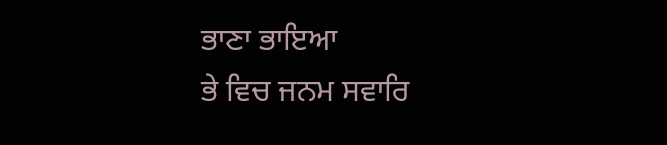ਭਾਣਾ ਭਾਇਆ
ਭੇ ਵਿਚ ਜਨਮ ਸਵਾਰਿ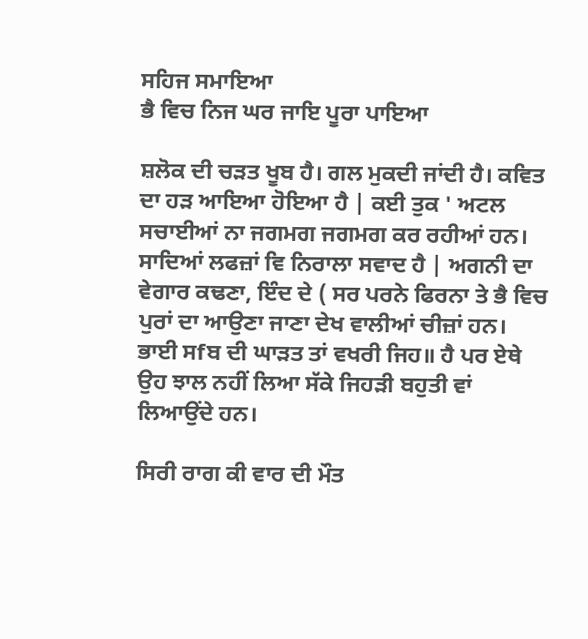ਸਹਿਜ ਸਮਾਇਆ
ਭੈ ਵਿਚ ਨਿਜ ਘਰ ਜਾਇ ਪੂਰਾ ਪਾਇਆ

ਸ਼ਲੋਕ ਦੀ ਚੜਤ ਖੂਬ ਹੈ। ਗਲ ਮੁਕਦੀ ਜਾਂਦੀ ਹੈ। ਕਵਿਤ ਦਾ ਹੜ ਆਇਆ ਹੋਇਆ ਹੈ | ਕਈ ਤੁਕ ' ਅਟਲ ਸਚਾਈਆਂ ਨਾ ਜਗਮਗ ਜਗਮਗ ਕਰ ਰਹੀਆਂ ਹਨ। ਸਾਦਿਆਂ ਲਫਜ਼ਾਂ ਵਿ ਨਿਰਾਲਾ ਸਵਾਦ ਹੈ | ਅਗਨੀ ਦਾ ਵੇਗਾਰ ਕਢਣਾ, ਇੰਦ ਦੇ ( ਸਰ ਪਰਨੇ ਫਿਰਨਾ ਤੇ ਭੈ ਵਿਚ ਪੁਰਾਂ ਦਾ ਆਉਣਾ ਜਾਣਾ ਦੇਖ ਵਾਲੀਆਂ ਚੀਜ਼ਾਂ ਹਨ। ਭਾਈ ਸfਬ ਦੀ ਘਾੜਤ ਤਾਂ ਵਖਰੀ ਜਿਹ॥ ਹੈ ਪਰ ਏਥੇ ਉਹ ਝਾਲ ਨਹੀਂ ਲਿਆ ਸੱਕੇ ਜਿਹੜੀ ਬਹੁਤੀ ਵਾਂ ਲਿਆਉਂਦੇ ਹਨ।

ਸਿਰੀ ਰਾਗ ਕੀ ਵਾਰ ਦੀ ਮੌਤ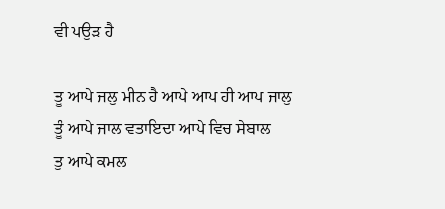ਵੀ ਪਉੜ ਹੈ

ਤੂ ਆਪੇ ਜਲੁ ਮੀਨ ਹੈ ਆਪੇ ਆਪ ਹੀ ਆਪ ਜਾਲੁ
ਤੂੰ ਆਪੇ ਜਾਲ ਵਤਾਇਦਾ ਆਪੇ ਵਿਚ ਸੇਬਾਲ
ਤੁ ਆਪੇ ਕਮਲ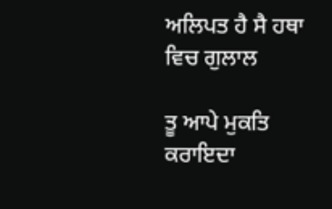ਅਲਿਪਤ ਹੈ ਸੈ ਹਥਾ ਵਿਚ ਗੁਲਾਲ

ਤੂ ਆਪੇ ਮੁਕਤਿ ਕਰਾਇਦਾ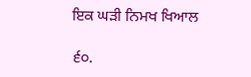ਇਕ ਘੜੀ ਨਿਮਖ ਖਿਆਲ

੬੦.